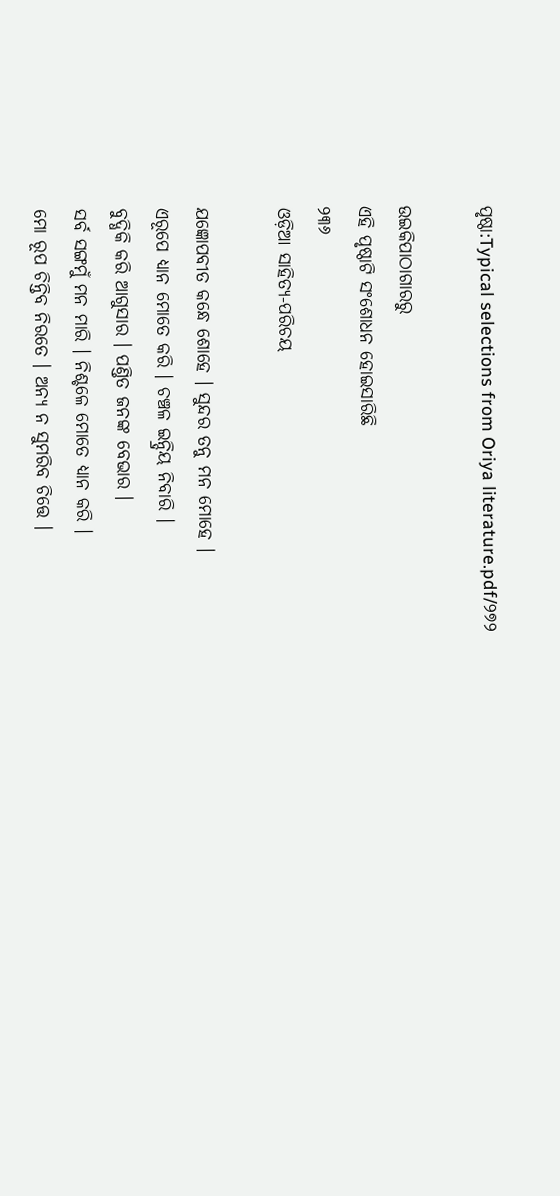ପୃଷ୍ଠା:Typical selections from Oriya literature.pdf/୨୭୨

ଉଇକିପାଠାଗାର‌ରୁ
ଏହି ପୃଷ୍ଠାଟି ସଂଶୋଧନ ହୋଇସାରିଛି
୨୩୬
ଓଡ଼ିଆ ସାହିତ୍ୟ-ପରିଚୟ

ଯଜ୍ଞୋପବୀତ କନ୍ଧେ ଶୋହେ । ସୁନ୍ଦର ତନୁ ମନ ମୋହେ ।
ଏରୂପେ ଧ୍ୟାନ ମୋତେ କରି । ଚଞ୍ଚଳ ଇନ୍ଦ୍ରିୟ ନିବାରି ।
ବୁଦ୍ଧିକି କରି ଆଗୁସାର । ପଣ୍ତିତ ଜନଙ୍କ ବେଭାର ।
ସର୍ବ ସଙ୍ଗମୁଁ ମନ ମାରି । ନିଶ୍ଚଳେ ମୋତେ ଧ୍ୟାନ କରି ।
ମୋ ରୂପ ଚିନ୍ତିବ ନିରତେ । ଅନ୍ୟ ନ ସୁମରିବ ଚିତ୍ତେ ।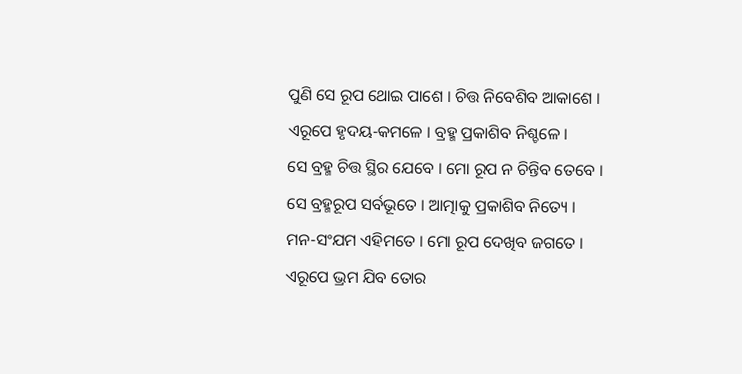ପୁଣି ସେ ରୂପ ଥୋଇ ପାଶେ । ଚିତ୍ତ ନିବେଶିବ ଆକାଶେ ।
ଏରୂପେ ହୃଦୟ-କମଳେ । ବ୍ରହ୍ମ ପ୍ରକାଶିବ ନିଶ୍ଚଳେ ।
ସେ ବ୍ରହ୍ମ ଚିତ୍ତ ସ୍ଥିର ଯେବେ । ମୋ ରୂପ ନ ଚିନ୍ତିବ ତେବେ ।
ସେ ବ୍ରହ୍ମରୂପ ସର୍ବଭୂତେ । ଆତ୍ମାକୁ ପ୍ରକାଶିବ ନିତ୍ୟେ ।
ମନ-ସଂଯମ ଏହିମତେ । ମୋ ରୂପ ଦେଖିବ ଜଗତେ ।
ଏରୂପେ ଭ୍ରମ ଯିବ ତୋର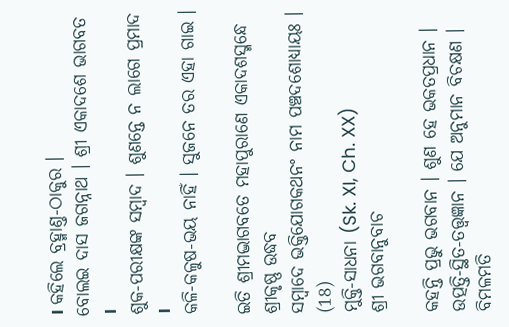। କ‌ହିଲେ ବ୍ରହ୍ମାଣ୍ତ-ଠାକୁର ।
ବୋଲଇ ଦାସ ଜଗନ୍ନାଥ । ଶ୍ରୀ ଏକାଦଶେ ଭାଗବତ ।
ଶୁକ-ପରୀକ୍ଷଙ୍କ ସମ୍ବାଦ । ଶୁଣନ୍ତେ ନ ଲାଗେ ପ୍ରମାଦ ।
କଳି-କଳୁଷ-ଭୟ ନାହିଁ । ସୁଜନେ ତର ଏହା ଗାଇ ।

ଇତି ଶ୍ରୀମଦ୍ଭାଗବତେ ମହାପୁରାଣେ ଏକାଦଶସ୍ମନ୍ଧେ ଶ୍ରୀକୃଷ୍ଣ ଉଦ୍ଧବ
ସମ୍ବାଦେ ଭକ୍ତିଯୋଗକଥନଂ ନାମ ପଞ୍ଚଦଶୋଧ୍ୟାୟଃ ।
(18)
ମୁକ୍ତି-ସାଧନା (Sk. XI, Ch. XX)
ଶ୍ରୀ ଭଗବାନୁବାଚ

କ‌ହ‌ନ୍ତି ପ୍ରଭୁ ଭଗବାନ । ଶୁଣ ହେ ଭକତପ୍ରଧାନ ।
ଉତ୍ପତ୍ତି-ସ୍ଥିତ-ତ‌ତ୍ତ୍ୱଜ୍ଞାନ । ଯେ ଅନୁମାନ ବିଚକ୍ଷଣ ।
ବିମଳମତି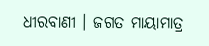ଧୀରବାଣୀ । ଜଗତ ମାୟାମାତ୍ର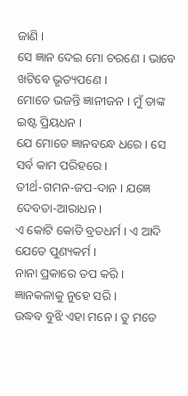ଜାଣି ।
ସେ ଜ୍ଞାନ ଦେଇ ମୋ ଚରଣେ । ଭାବେ ଖଟିବେ ଭୃତ୍ୟପଣେ ।
ମୋତେ ଭଜନ୍ତି ଜ୍ଞାନୀଜନ । ମୁଁ ତାଙ୍କ ଇଷ୍ଟ ପ୍ରିୟଧନ ।
ଯେ ମୋତେ ଜ୍ଞାନବନ୍ଧେ ଧରେ । ସେ ସର୍ବ କାମ ପରିହରେ ।
ତୀର୍ଥ-ଗମନ-ଜପ-ଦାନ । ଯଜ୍ଞେ ଦେବତା-ଆରାଧନ ।
ଏ କୋଟି କୋତି ବ୍ରତଧର୍ମ । ଏ ଆଦି ଯେତେ ପୁଣ୍ୟକର୍ମ ।
ନାନା ପ୍ରକାରେ ତପ କରି । ଜ୍ଞାନ‌କଳାକୁ ନୁହେ ସରି ।
ଉଦ୍ଧବ ବୁଝି ଏହା ମନେ । ତୁ ମତେ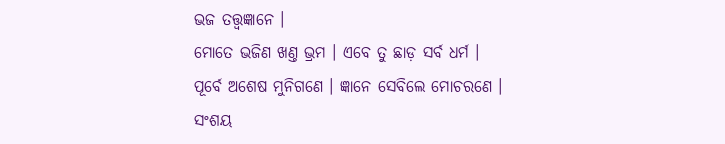ଭଜ ତ‌ତ୍ତ୍ୱଜ୍ଞାନେ ।
ମୋତେ ଭଜିଣ ଖଣ୍ତ ଭ୍ରମ । ଏବେ ତୁ ଛାଡ଼ ସର୍ବ ଧର୍ମ ।
ପୂର୍ବେ ଅଶେଷ ମୁନିଗଣେ । ଜ୍ଞାନେ ସେବିଲେ ମୋଚରଣେ ।
ସଂଶୟ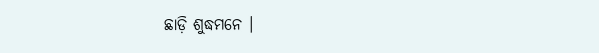ଛାଡ଼ି ଶୁଦ୍ଧମନେ ।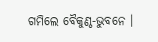ଗମିଲେ ବୈକୁଣ୍ଠ-ଭୁବନେ ।